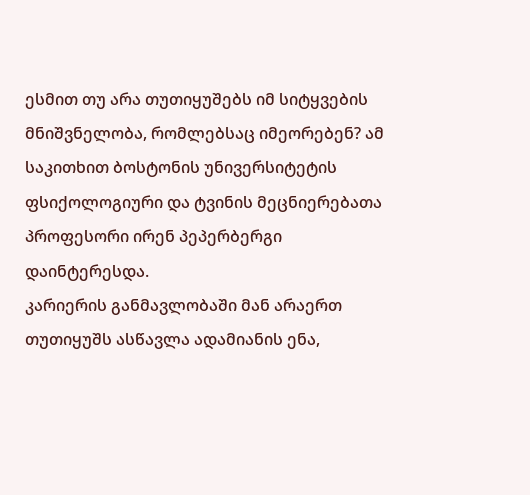ესმით თუ არა თუთიყუშებს იმ სიტყვების მნიშვნელობა, რომლებსაც იმეორებენ? ამ საკითხით ბოსტონის უნივერსიტეტის ფსიქოლოგიური და ტვინის მეცნიერებათა პროფესორი ირენ პეპერბერგი დაინტერესდა.
კარიერის განმავლობაში მან არაერთ თუთიყუშს ასწავლა ადამიანის ენა,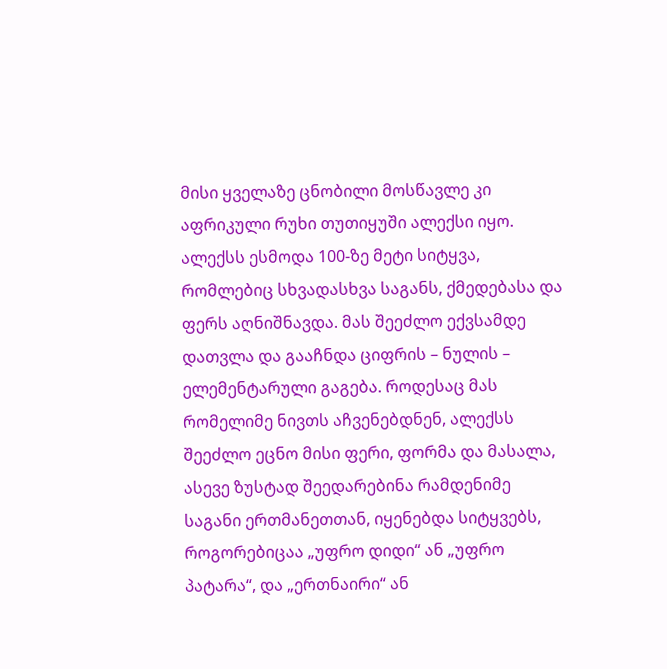მისი ყველაზე ცნობილი მოსწავლე კი აფრიკული რუხი თუთიყუში ალექსი იყო.
ალექსს ესმოდა 100-ზე მეტი სიტყვა, რომლებიც სხვადასხვა საგანს, ქმედებასა და ფერს აღნიშნავდა. მას შეეძლო ექვსამდე დათვლა და გააჩნდა ციფრის – ნულის – ელემენტარული გაგება. როდესაც მას რომელიმე ნივთს აჩვენებდნენ, ალექსს შეეძლო ეცნო მისი ფერი, ფორმა და მასალა, ასევე ზუსტად შეედარებინა რამდენიმე საგანი ერთმანეთთან, იყენებდა სიტყვებს, როგორებიცაა „უფრო დიდი“ ან „უფრო პატარა“, და „ერთნაირი“ ან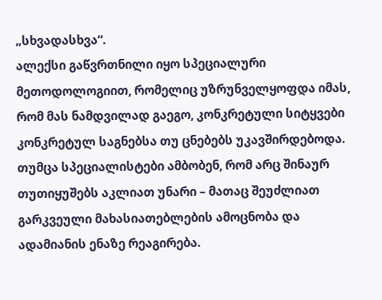„სხვადასხვა“.
ალექსი გაწვრთნილი იყო სპეციალური მეთოდოლოგიით, რომელიც უზრუნველყოფდა იმას, რომ მას ნამდვილად გაეგო, კონკრეტული სიტყვები კონკრეტულ საგნებსა თუ ცნებებს უკავშირდებოდა. თუმცა სპეციალისტები ამბობენ, რომ არც შინაურ თუთიყუშებს აკლიათ უნარი – მათაც შეუძლიათ გარკვეული მახასიათებლების ამოცნობა და ადამიანის ენაზე რეაგირება.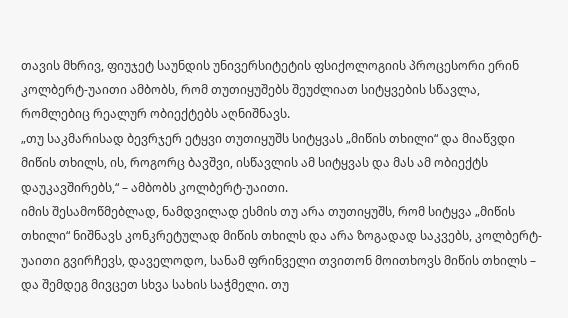თავის მხრივ, ფიუჯეტ საუნდის უნივერსიტეტის ფსიქოლოგიის პროცესორი ერინ კოლბერტ-უაითი ამბობს, რომ თუთიყუშებს შეუძლიათ სიტყვების სწავლა, რომლებიც რეალურ ობიექტებს აღნიშნავს.
„თუ საკმარისად ბევრჯერ ეტყვი თუთიყუშს სიტყვას „მიწის თხილი“ და მიაწვდი მიწის თხილს, ის, როგორც ბავშვი, ისწავლის ამ სიტყვას და მას ამ ობიექტს დაუკავშირებს,“ – ამბობს კოლბერტ-უაითი.
იმის შესამოწმებლად, ნამდვილად ესმის თუ არა თუთიყუშს, რომ სიტყვა „მიწის თხილი“ ნიშნავს კონკრეტულად მიწის თხილს და არა ზოგადად საკვებს, კოლბერტ-უაითი გვირჩევს, დაველოდო, სანამ ფრინველი თვითონ მოითხოვს მიწის თხილს – და შემდეგ მივცეთ სხვა სახის საჭმელი. თუ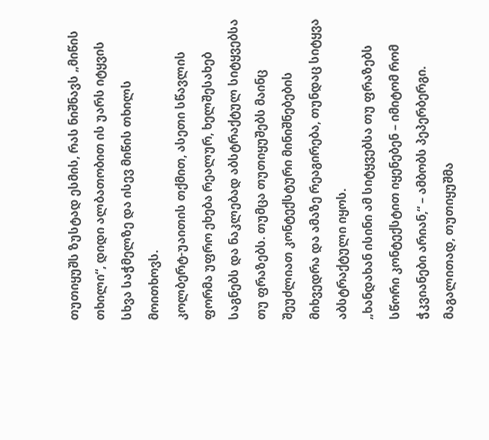თუთიყუშს ზუსტად ესმის, რას ნიშნავს „მიწის თხილი“, დიდი ალბათობით ის უარს იტყვის სხვა საჭმელზე და ისევ მიწის თხილს მოითხოვს.
კოლბერტ-უაითის თქმით, ასეთი სწავლის ფორმა უფრო ეხება რეალურ, ხელშესახებ საგნებს და ნაკლებად აბსტრაქტულ სიტყვებსა თუ ფრაზებს. თუმცა თუთიყუშებს მაინც შეუძლიათ კონტექსტური მინიშნებების მიხვედრა და ამაზე რეაგირება, თუნდაც სიტყვა აბსტრაქტული იყოს.
„ხანდახან ისინი ამ სიტყვებსა თუ ფრაზებს სწორი კონტექსტით იყენებენ – იმიტომ რომ ჭკვიანები არიან,“ – ამბობს პეპერბერგი.
მაგალითად, თუთიყუშმა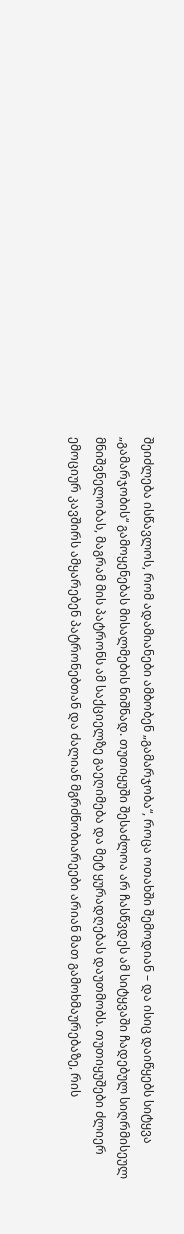შეიძლება ისწავლოს, რომ ადამიანები ამბობენ „გამარჯობა“, როცა ოთახში შემოდიან – და ისიც დაიწყებს სიტყვა „გამარჯობის“ გამოყენებას მისალმების ნიშნად. თუთიყუში შესაძლოა არ ჩასწვდეს ამ სიტყვაში ჩადებულ სიღრმისეულ მნიშვნელობას, მაგრამ მის პატრონს ამ საქციელზე გაეღიმება და მეტ ყურადღებას დაუთმობს. თუთიყუშები ძლიერ ემოციურ კავშირს ამყარებენ პატრონებთან და ძალიან მგრძნობიარეები არიან მათ გამოხმაურებაზე, რის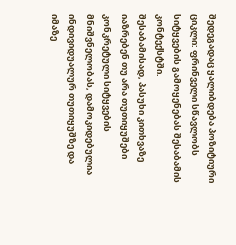შედეგადაც ყალიბდება პოზიტიური ციკლი: ფრინველი სწავლობს სიტყვების გამოყენებას შესაბამის კონტექსტში.
შესაბამისად, პასუხი კითხვაზე იაზრებენ თუ არა თუთიყუშები კონკრეტული სიტყვების მნიშვნელობას, დამოკიდებულია ინდივიდუალურ თუთიყუშზე და იმაზე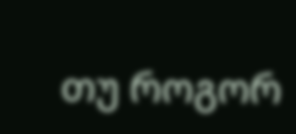თუ როგორ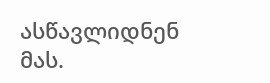ასწავლიდნენ მას.